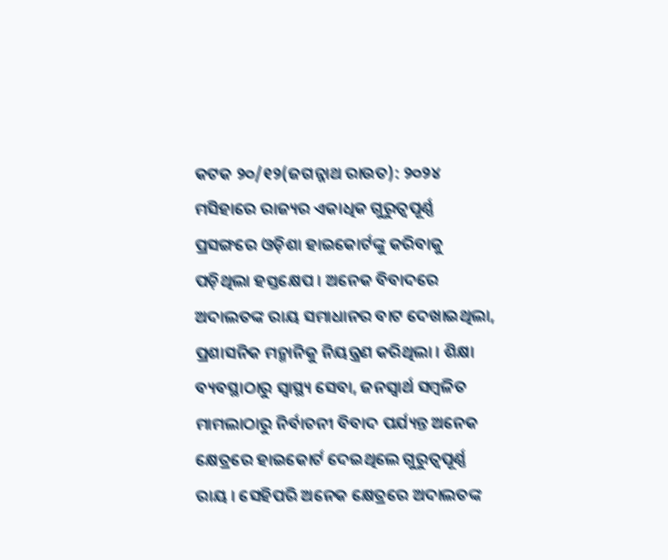କଟକ ୨୦/୧୨(ଜଗନ୍ନାଥ ରାଉତ): ୨୦୨୪ ମସିହାରେ ରାଜ୍ୟର ଏକାଧିକ ଗୁରୁତ୍ୱପୂର୍ଣ୍ଣ ପ୍ରସଙ୍ଗରେ ଓଡ଼ିଶା ହାଇକୋର୍ଟଙ୍କୁ କରିବାକୁ ପଡ଼ିଥିଲା ହସ୍ତକ୍ଷେପ । ଅନେକ ବିବାଦରେ ଅଦାଲତଙ୍କ ରାୟ ସମାଧାନର ବାଟ ଦେଖାଇଥିଲା, ପ୍ରଶାସନିକ ମନ୍ମାନିକୁ ନିୟନ୍ତ୍ରଣ କରିଥିଲା । ଶିକ୍ଷା ବ୍ୟବସ୍ଥାଠାରୁ ସ୍ୱାସ୍ଥ୍ୟ ସେବା, ଜନସ୍ୱାର୍ଥ ସମ୍ବଳିତ ମାମଲାଠାରୁ ନିର୍ବାଚନୀ ବିବାଦ ପର୍ଯ୍ୟନ୍ତ ଅନେକ କ୍ଷେତ୍ରରେ ହାଇକୋର୍ଟ ଦେଇଥିଲେ ଗୁରୁତ୍ୱପୂର୍ଣ୍ଣ ରାୟ । ସେହିପରି ଅନେକ କ୍ଷେତ୍ରରେ ଅଦାଲତଙ୍କ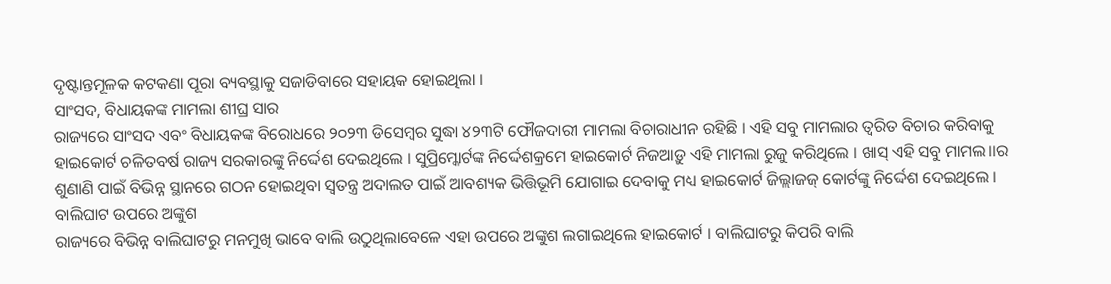ଦୃଷ୍ଟାନ୍ତମୂଳକ କଟକଣା ପୂରା ବ୍ୟବସ୍ଥାକୁ ସଜାଡିବାରେ ସହାୟକ ହୋଇଥିଲା ।
ସାଂସଦ, ବିଧାୟକଙ୍କ ମାମଲା ଶୀଘ୍ର ସାର
ରାଜ୍ୟରେ ସାଂସଦ ଏବଂ ବିଧାୟକଙ୍କ ବିରୋଧରେ ୨୦୨୩ ଡିସେମ୍ବର ସୁଦ୍ଧା ୪୨୩ଟି ଫୌଜଦାରୀ ମାମଲା ବିଚାରାଧୀନ ରହିଛି । ଏହି ସବୁ ମାମଲାର ତ୍ୱରିତ ବିଚାର କରିବାକୁ ହାଇକୋର୍ଟ ଚଳିତବର୍ଷ ରାଜ୍ୟ ସରକାରଙ୍କୁ ନିର୍ଦ୍ଦେଶ ଦେଇଥିଲେ । ସୁପ୍ରିମ୍କୋର୍ଟଙ୍କ ନିର୍ଦ୍ଦେଶକ୍ରମେ ହାଇକୋର୍ଟ ନିଜଆଡ଼ୁ ଏହି ମାମଲା ରୁଜୁ କରିଥିଲେ । ଖାସ୍ ଏହି ସବୁ ମାମଲ।।ର ଶୁଣାଣି ପାଇଁ ବିଭିନ୍ନ ସ୍ଥାନରେ ଗଠନ ହୋଇଥିବା ସ୍ୱତନ୍ତ୍ର ଅଦାଲତ ପାଇଁ ଆବଶ୍ୟକ ଭିତ୍ତିଭୂମି ଯୋଗାଇ ଦେବାକୁ ମଧ୍ୟ ହାଇକୋର୍ଟ ଜିଲ୍ଲାଜଜ୍ କୋର୍ଟଙ୍କୁ ନିର୍ଦ୍ଦେଶ ଦେଇଥିଲେ ।
ବାଲିଘାଟ ଉପରେ ଅଙ୍କୁଶ
ରାଜ୍ୟରେ ବିଭିନ୍ନ ବାଲିଘାଟରୁ ମନମୁଖି ଭାବେ ବାଲି ଉଠୁଥିଲାବେଳେ ଏହା ଉପରେ ଅଙ୍କୁଶ ଲଗାଇଥିଲେ ହାଇକୋର୍ଟ । ବାଲିଘାଟରୁ କିପରି ବାଲି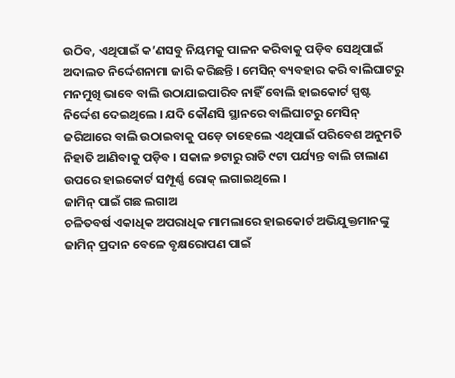ଉଠିବ, ଏଥିପାଇଁ କ’ଣସବୁ ନିୟମକୁ ପାଳନ କରିବାକୁ ପଡ଼ିବ ସେଥିପାଇଁ ଅଦାଲତ ନିର୍ଦ୍ଦେଶନାମା ଜାରି କରିଛନ୍ତି । ମେସିନ୍ ବ୍ୟବହାର କରି ବାଲିଘାଟରୁ ମନମୁଖି ଭାବେ ବାଲି ଉଠାଯାଇପାରିବ ନାହିଁ ବୋଲି ହାଇକୋର୍ଟ ସ୍ପଷ୍ଟ ନିର୍ଦ୍ଦେଶ ଦେଇଥିଲେ । ଯଦି କୌଣସି ସ୍ଥାନରେ ବାଲିଘାଟରୁ ମେସିନ୍ ଜରିଆରେ ବାଲି ଉଠାଇବାକୁ ପଡ଼େ ତାହେଲେ ଏଥିପାଇଁ ପରିବେଶ ଅନୁମତି ନିହାତି ଆଣିବାକୁ ପଡ଼ିବ । ସକାଳ ୭ଟାରୁ ରାତି ୯ଟା ପର୍ଯ୍ୟନ୍ତ ବାଲି ଚାଲାଣ ଉପରେ ହାଇକୋର୍ଟ ସମ୍ପୂର୍ଣ୍ଣ ରୋକ୍ ଲଗାଇଥିଲେ ।
ଜାମିନ୍ ପାଇଁ ଗଛ ଲଗାଅ
ଚଳିତବର୍ଷ ଏକାଧିକ ଅପରାଧିକ ମାମଲାରେ ହାଇକୋର୍ଟ ଅଭିଯୁକ୍ତମାନଙ୍କୁ ଜାମିନ୍ ପ୍ରଦାନ ବେଳେ ବୃକ୍ଷରୋପଣ ପାଇଁ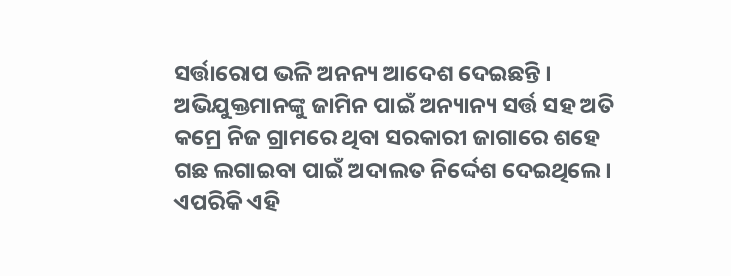ସର୍ତ୍ତାରୋପ ଭଳି ଅନନ୍ୟ ଆଦେଶ ଦେଇଛନ୍ତି । ଅଭିଯୁକ୍ତମାନଙ୍କୁ ଜାମିନ ପାଇଁ ଅନ୍ୟାନ୍ୟ ସର୍ତ୍ତ ସହ ଅତି କମ୍ରେ ନିଜ ଗ୍ରାମରେ ଥିବା ସରକାରୀ ଜାଗାରେ ଶହେ ଗଛ ଲଗାଇବା ପାଇଁ ଅଦାଲତ ନିର୍ଦ୍ଦେଶ ଦେଇଥିଲେ । ଏପରିକି ଏହି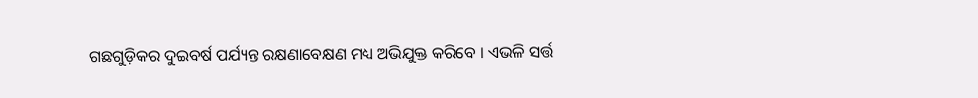ଗଛଗୁଡ଼ିକର ଦୁଇବର୍ଷ ପର୍ଯ୍ୟନ୍ତ ରକ୍ଷଣାବେକ୍ଷଣ ମଧ୍ୟ ଅଭିଯୁକ୍ତ କରିବେ । ଏଭଳି ସର୍ତ୍ତ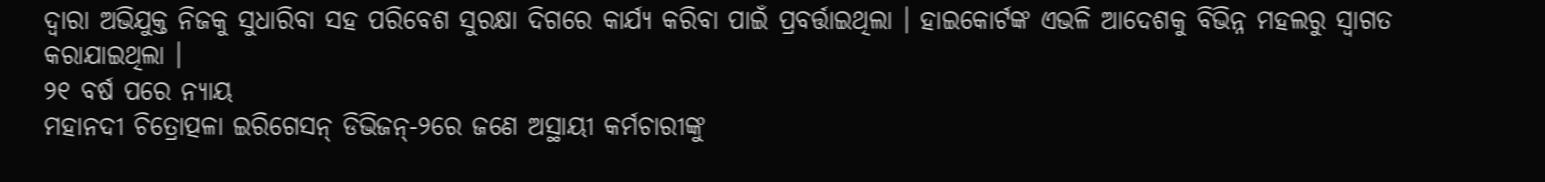ଦ୍ୱାରା ଅଭିଯୁକ୍ତ ନିଜକୁ ସୁଧାରିବା ସହ ପରିବେଶ ସୁରକ୍ଷା ଦିଗରେ କାର୍ଯ୍ୟ କରିବା ପାଇଁ ପ୍ରବର୍ତ୍ତାଇଥିଲା । ହାଇକୋର୍ଟଙ୍କ ଏଭଳି ଆଦେଶକୁ ବିଭିନ୍ନ ମହଲରୁ ସ୍ୱାଗତ କରାଯାଇଥିଲା ।
୨୧ ବର୍ଷ ପରେ ନ୍ୟାୟ
ମହାନଦୀ ଚିତ୍ରୋତ୍ପଳା ଇରିଗେସନ୍ ଡିଭିଜନ୍-୨ରେ ଜଣେ ଅସ୍ଥାୟୀ କର୍ମଚାରୀଙ୍କୁ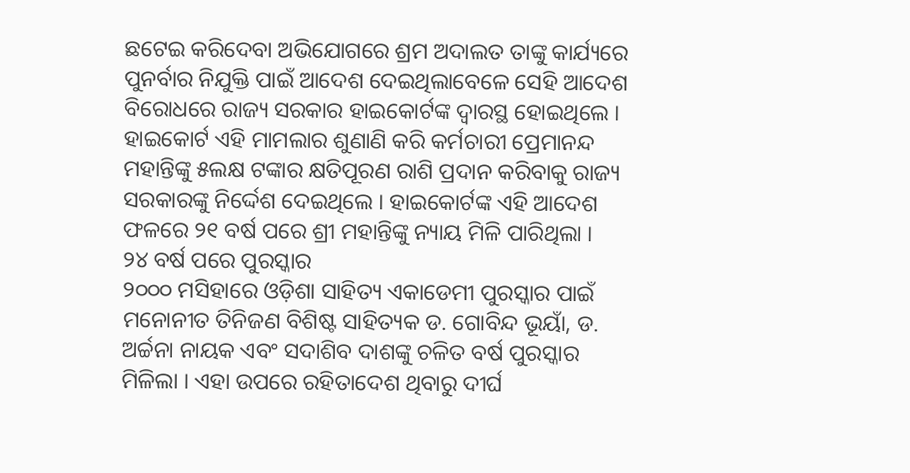ଛଟେଇ କରିଦେବା ଅଭିଯୋଗରେ ଶ୍ରମ ଅଦାଲତ ତାଙ୍କୁ କାର୍ଯ୍ୟରେ ପୁନର୍ବାର ନିଯୁକ୍ତି ପାଇଁ ଆଦେଶ ଦେଇଥିଲାବେଳେ ସେହି ଆଦେଶ ବିରୋଧରେ ରାଜ୍ୟ ସରକାର ହାଇକୋର୍ଟଙ୍କ ଦ୍ୱାରସ୍ଥ ହୋଇଥିଲେ । ହାଇକୋର୍ଟ ଏହି ମାମଲାର ଶୁଣାଣି କରି କର୍ମଚାରୀ ପ୍ରେମାନନ୍ଦ ମହାନ୍ତିଙ୍କୁ ୫ଲକ୍ଷ ଟଙ୍କାର କ୍ଷତିପୂରଣ ରାଶି ପ୍ରଦାନ କରିବାକୁ ରାଜ୍ୟ ସରକାରଙ୍କୁ ନିର୍ଦ୍ଦେଶ ଦେଇଥିଲେ । ହାଇକୋର୍ଟଙ୍କ ଏହି ଆଦେଶ ଫଳରେ ୨୧ ବର୍ଷ ପରେ ଶ୍ରୀ ମହାନ୍ତିଙ୍କୁ ନ୍ୟାୟ ମିଳି ପାରିଥିଲା ।
୨୪ ବର୍ଷ ପରେ ପୁରସ୍କାର
୨୦୦୦ ମସିହାରେ ଓଡ଼ିଶା ସାହିତ୍ୟ ଏକାଡେମୀ ପୁରସ୍କାର ପାଇଁ ମନୋନୀତ ତିନିଜଣ ବିଶିଷ୍ଟ ସାହିତ୍ୟକ ଡ. ଗୋବିନ୍ଦ ଭୂୟାଁ, ଡ. ଅର୍ଚ୍ଚନା ନାୟକ ଏବଂ ସଦାଶିବ ଦାଶଙ୍କୁ ଚଳିତ ବର୍ଷ ପୁରସ୍କାର ମିଳିଲା । ଏହା ଉପରେ ରହିତାଦେଶ ଥିବାରୁ ଦୀର୍ଘ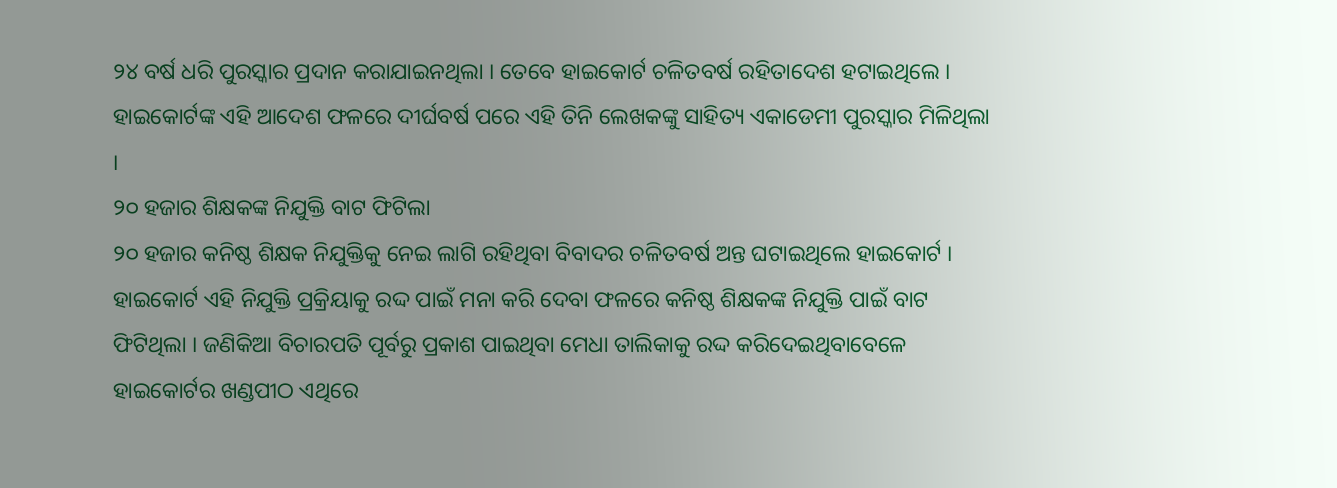୨୪ ବର୍ଷ ଧରି ପୁରସ୍କାର ପ୍ରଦାନ କରାଯାଇନଥିଲା । ତେବେ ହାଇକୋର୍ଟ ଚଳିତବର୍ଷ ରହିତାଦେଶ ହଟାଇଥିଲେ । ହାଇକୋର୍ଟଙ୍କ ଏହି ଆଦେଶ ଫଳରେ ଦୀର୍ଘବର୍ଷ ପରେ ଏହି ତିନି ଲେଖକଙ୍କୁ ସାହିତ୍ୟ ଏକାଡେମୀ ପୁରସ୍କାର ମିଳିଥିଲା ।
୨୦ ହଜାର ଶିକ୍ଷକଙ୍କ ନିଯୁକ୍ତି ବାଟ ଫିଟିଲା
୨୦ ହଜାର କନିଷ୍ଠ ଶିକ୍ଷକ ନିଯୁକ୍ତିକୁ ନେଇ ଲାଗି ରହିଥିବା ବିବାଦର ଚଳିତବର୍ଷ ଅନ୍ତ ଘଟାଇଥିଲେ ହାଇକୋର୍ଟ । ହାଇକୋର୍ଟ ଏହି ନିଯୁକ୍ତି ପ୍ରକ୍ରିୟାକୁ ରଦ୍ଦ ପାଇଁ ମନା କରି ଦେବା ଫଳରେ କନିଷ୍ଠ ଶିକ୍ଷକଙ୍କ ନିଯୁକ୍ତି ପାଇଁ ବାଟ ଫିଟିଥିଲା । ଜଣିକିଆ ବିଚାରପତି ପୂର୍ବରୁ ପ୍ରକାଶ ପାଇଥିବା ମେଧା ତାଲିକାକୁ ରଦ୍ଦ କରିଦେଇଥିବାବେଳେ ହାଇକୋର୍ଟର ଖଣ୍ଡପୀଠ ଏଥିରେ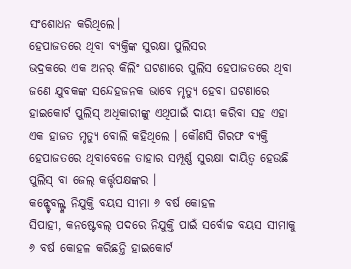ସଂଶୋଧନ କରିଥିଲେ।
ହେପାଜତରେ ଥିବା ବ୍ୟକ୍ତିଙ୍କ ସୁରକ୍ଷା ପୁଲିସର
ଭଦ୍ରକରେ ଏକ ଅନର୍ କିଲିଂ ଘଟଣାରେ ପୁଲିସ ହେପାଜତରେ ଥିବା ଜଣେ ଯୁବକଙ୍କ ସନ୍ଦେହଜନକ ଭାବେ ମୃତ୍ୟୁ ହେବା ଘଟଣାରେ ହାଇକୋର୍ଟ ପୁଲିସ୍ ଅଧିକାରୀଙ୍କୁ ଏଥିପାଇଁ ଦାୟୀ କରିବା ସହ ଏହା ଏକ ହାଜତ ମୃତ୍ୟୁ ବୋଲି କହିଥିଲେ । କୌଣସି ଗିରଫ ବ୍ୟକ୍ତି ହେପାଜତରେ ଥିବାବେଳେ ତାହାର ସମ୍ପୂର୍ଣ୍ଣ ସୁରକ୍ଷା ଦାୟିତ୍ୱ ହେଉଛି ପୁଲିସ୍ ବା ଜେଲ୍ କର୍ତ୍ତୃପକ୍ଷଙ୍କର ।
କନ୍ଷ୍ଟେବଲ୍ଙ୍କ ନିଯୁକ୍ତି ବୟସ ସୀମା ୬ ବର୍ଷ କୋହଳ
ସିପାହୀ, କନଷ୍ଟେବଲ୍ ପଦରେ ନିଯୁକ୍ତି ପାଇଁ ସର୍ବୋଚ୍ଚ ବୟସ ସୀମାକୁ ୬ ବର୍ଷ କୋହଳ କରିଛନ୍ତି ହାଇକୋର୍ଟ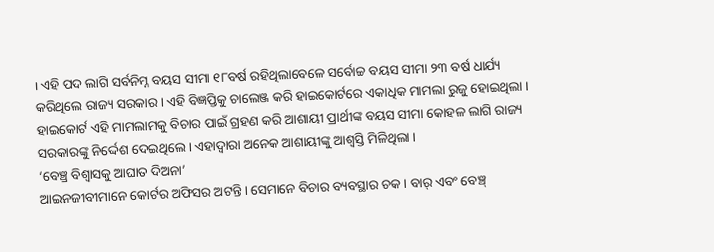। ଏହି ପଦ ଲାଗି ସର୍ବନିମ୍ନ ବୟସ ସୀମା ୧୮ବର୍ଷ ରହିଥିଲାବେଳେ ସର୍ବୋଚ୍ଚ ବୟସ ସୀମା ୨୩ ବର୍ଷ ଧାର୍ଯ୍ୟ କରିଥିଲେ ରାଜ୍ୟ ସରକାର । ଏହି ବିଜ୍ଞପ୍ତିକୁ ଚାଲେଞ୍ଜ କରି ହାଇକୋର୍ଟରେ ଏକାଧିକ ମାମଲା ରୁଜୁ ହୋଇଥିଲା । ହାଇକୋର୍ଟ ଏହି ମାମଲାମକୁ ବିଚାର ପାଇଁ ଗ୍ରହଣ କରି ଆଶାୟୀ ପ୍ରାର୍ଥୀଙ୍କ ବୟସ ସୀମା କୋହଳ ଲାଗି ରାଜ୍ୟ ସରକାରଙ୍କୁ ନିର୍ଦ୍ଦେଶ ଦେଇଥିଲେ । ଏହାଦ୍ୱାରା ଅନେକ ଆଶାୟୀଙ୍କୁ ଆଶ୍ୱସ୍ତି ମିଳିଥିଲା ।
‘ବେଞ୍ଚ୍ର ବିଶ୍ୱାସକୁ ଆଘାତ ଦିଅନା’
ଆଇନଜୀବୀମାନେ କୋର୍ଟର ଅଫିସର ଅଟନ୍ତି । ସେମାନେ ବିଚାର ବ୍ୟବସ୍ଥାର ଚକ । ବାର୍ ଏବଂ ବେଞ୍ଚ୍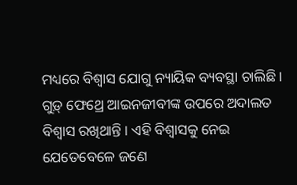ମଧ୍ୟରେ ବିଶ୍ୱାସ ଯୋଗୁ ନ୍ୟାୟିକ ବ୍ୟବସ୍ଥା ଚାଲିଛି । ଗୁଡ଼୍ ଫେଥ୍ରେ ଆଇନଜୀବୀଙ୍କ ଉପରେ ଅଦାଲତ ବିଶ୍ୱାସ ରଖିଥାନ୍ତି । ଏହି ବିଶ୍ୱାସକୁ ନେଇ ଯେତେବେଳେ ଜଣେ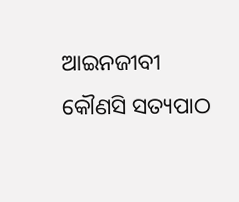ଆଇନଜୀବୀ କୌଣସି ସତ୍ୟପାଠ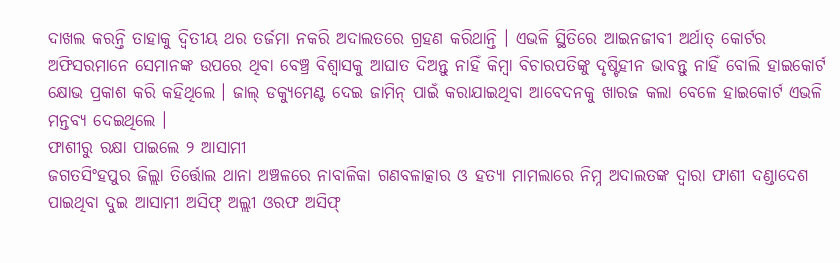ଦାଖଲ କରନ୍ତି ତାହାକୁ ଦ୍ୱିତୀୟ ଥର ତର୍ଜମା ନକରି ଅଦାଲତରେ ଗ୍ରହଣ କରିଥାନ୍ତି । ଏଭଳି ସ୍ଥିତିରେ ଆଇନଜୀବୀ ଅର୍ଥାତ୍ କୋର୍ଟର ଅଫିସରମାନେ ସେମାନଙ୍କ ଉପରେ ଥିବା ବେଞ୍ଚ୍ର ବିଶ୍ୱାସକୁ ଆଘାତ ଦିଅନ୍ତୁ ନାହିଁ କିମ୍ବା ବିଚାରପତିଙ୍କୁ ଦୃଷ୍ଟିହୀନ ଭାବନ୍ତୁ ନାହିଁ ବୋଲି ହାଇକୋର୍ଟ କ୍ଷୋଭ ପ୍ରକାଶ କରି କହିଥିଲେ । ଜାଲ୍ ଡକ୍ୟୁମେଣ୍ଟ ଦେଇ ଜାମିନ୍ ପାଇଁ କରାଯାଇଥିବା ଆବେଦନକୁ ଖାରଜ କଲା ବେଳେ ହାଇକୋର୍ଟ ଏଭଳି ମନ୍ତବ୍ୟ ଦେଇଥିଲେ ।
ଫାଶୀରୁ ରକ୍ଷା ପାଇଲେ ୨ ଆସାମୀ
ଜଗତସିଂହପୁର ଜିଲ୍ଲା ତିର୍ତ୍ତୋଲ ଥାନା ଅଞ୍ଚଳରେ ନାବାଳିକା ଗଣବଳାତ୍କାର ଓ ହତ୍ୟା ମାମଲାରେ ନିମ୍ନ ଅଦାଲତଙ୍କ ଦ୍ୱାରା ଫାଶୀ ଦଣ୍ଡାଦେଶ ପାଇଥିବା ଦୁଇ ଆସାମୀ ଅସିଫ୍ ଅଲ୍ଲୀ ଓରଫ ଅସିଫ୍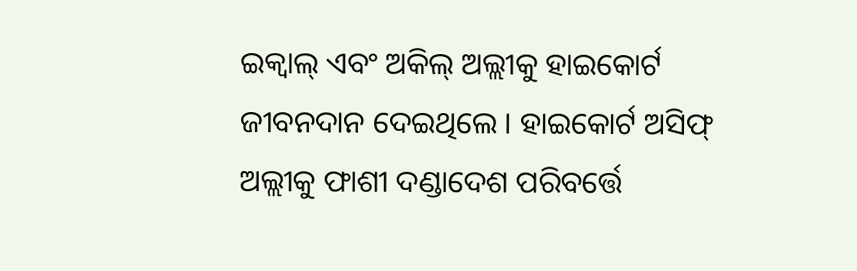ଇକ୍ବାଲ୍ ଏବଂ ଅକିଲ୍ ଅଲ୍ଲୀକୁ ହାଇକୋର୍ଟ ଜୀବନଦାନ ଦେଇଥିଲେ । ହାଇକୋର୍ଟ ଅସିଫ୍ ଅଲ୍ଲୀକୁ ଫାଶୀ ଦଣ୍ଡାଦେଶ ପରିବର୍ତ୍ତେ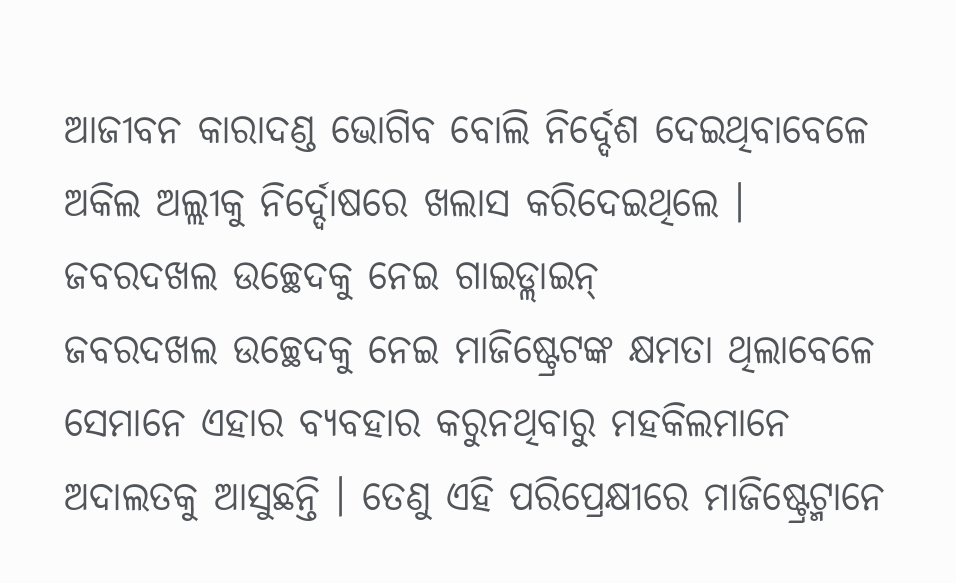ଆଜୀବନ କାରାଦଣ୍ଡ ଭୋଗିବ ବୋଲି ନିର୍ଦ୍ଦେଶ ଦେଇଥିବାବେଳେ ଅକିଲ ଅଲ୍ଲୀକୁ ନିର୍ଦ୍ଦୋଷରେ ଖଲାସ କରିଦେଇଥିଲେ ।
ଜବରଦଖଲ ଉଚ୍ଛେଦକୁ ନେଇ ଗାଇଡ୍ଲାଇନ୍
ଜବରଦଖଲ ଉଚ୍ଛେଦକୁ ନେଇ ମାଜିଷ୍ଟ୍ରେଟଙ୍କ କ୍ଷମତା ଥିଲାବେଳେ ସେମାନେ ଏହାର ବ୍ୟବହାର କରୁନଥିବାରୁ ମହକିଲମାନେ ଅଦାଲତକୁ ଆସୁଛନ୍ତି । ତେଣୁ ଏହି ପରିପ୍ରେକ୍ଷୀରେ ମାଜିଷ୍ଟ୍ରେଟ୍ମାନେ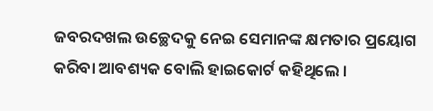ଜବରଦଖଲ ଉଚ୍ଛେଦକୁ ନେଇ ସେମାନଙ୍କ କ୍ଷମତାର ପ୍ରୟୋଗ କରିବା ଆବଶ୍ୟକ ବୋଲି ହାଇକୋର୍ଟ କହିଥିଲେ ।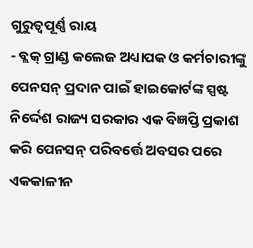ଗୁରୁତ୍ୱପୂର୍ଣ୍ଣ ରାୟ
- ବ୍ଲକ୍ ଗ୍ରାଣ୍ଡ କଲେଜ ଅଧ୍ୟାପକ ଓ କର୍ମଚାରୀଙ୍କୁ ପେନସନ୍ ପ୍ରଦାନ ପାଇଁ ହାଇକୋର୍ଟଙ୍କ ସ୍ପଷ୍ଟ ନିର୍ଦ୍ଦେଶ ରାଜ୍ୟ ସରକାର ଏକ ବିଜ୍ଞପ୍ତି ପ୍ରକାଶ କରି ପେନସନ୍ ପରିବର୍ତ୍ତେ ଅବସର ପରେ ଏକକାଳୀନ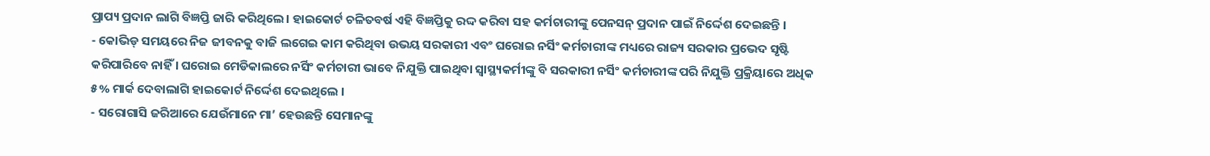ପ୍ରାପ୍ୟ ପ୍ରଦାନ ଲାଗି ବିଜ୍ଞପ୍ତି ଜାରି କରିଥିଲେ । ହାଇକୋର୍ଟ ଚଳିତବର୍ଷ ଏହି ବିଜ୍ଞପ୍ତିକୁ ରଦ୍ଦ କରିବା ସହ କର୍ମଚାରୀଙ୍କୁ ପେନସନ୍ ପ୍ରଦାନ ପାଇଁ ନିର୍ଦ୍ଦେଶ ଦେଇଛନ୍ତି ।
- କୋଭିଡ୍ ସମୟରେ ନିଜ ଜୀବନକୁ ବାଜି ଲଗେଇ କାମ କରିଥିବା ଉଭୟ ସରକାରୀ ଏବଂ ଘରୋଇ ନର୍ସିଂ କର୍ମଚାରୀଙ୍କ ମଧ୍ୟରେ ରାଜ୍ୟ ସରକାର ପ୍ରଭେଦ ସୃଷ୍ଟି କରିପାରିବେ ନାହିଁ । ଘରୋଇ ମେଡିକାଲରେ ନର୍ସିଂ କର୍ମଚାରୀ ଭାବେ ନିଯୁକ୍ତି ପାଇଥିବା ସ୍ୱାସ୍ଥ୍ୟକର୍ମୀଙ୍କୁ ବି ସରକାରୀ ନର୍ସିଂ କର୍ମଚାରୀଙ୍କ ପରି ନିଯୁକ୍ତି ପ୍ରକ୍ରିୟାରେ ଅଧିକ ୫% ମାର୍କ ଦେବାଲାଗି ହାଇକୋର୍ଟ ନିର୍ଦ୍ଦେଶ ଦେଇଥିଲେ ।
- ସରୋଗାସି ଜରିଆରେ ଯେଉଁମାନେ ମା’ ହେଉଛନ୍ତି ସେମାନଙ୍କୁ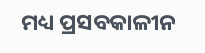ମଧ୍ୟ ପ୍ରସବକାଳୀନ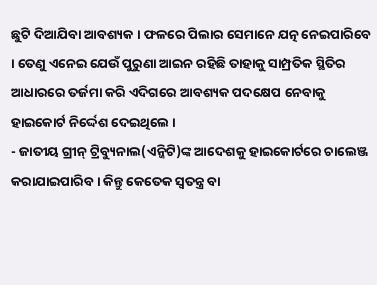ଛୁଟି ଦିଆଯିବା ଆବଶ୍ୟକ । ଫଳରେ ପିଲାର ସେମାନେ ଯତ୍ନ ନେଇପାରିବେ । ତେଣୁ ଏନେଇ ଯେଉଁ ପୁରୁଣା ଆଇନ ରହିଛି ତାହାକୁ ସାମ୍ପ୍ରତିକ ସ୍ଥିତିର ଆଧାରରେ ତର୍ଜମା କରି ଏଦିଗରେ ଆବଶ୍ୟକ ପଦକ୍ଷେପ ନେବାକୁ ହାଇକୋର୍ଟ ନିର୍ଦ୍ଦେଶ ଦେଇଥିଲେ ।
- ଜାତୀୟ ଗ୍ରୀନ୍ ଟ୍ରିବ୍ୟୁନାଲ(ଏନ୍ଜିଟି)ଙ୍କ ଆଦେଶକୁ ହାଇକୋର୍ଟରେ ଚାଲେଞ୍ଜ କରାଯାଇପାରିବ । କିନ୍ତୁ କେତେକ ସ୍ୱତନ୍ତ୍ର ବା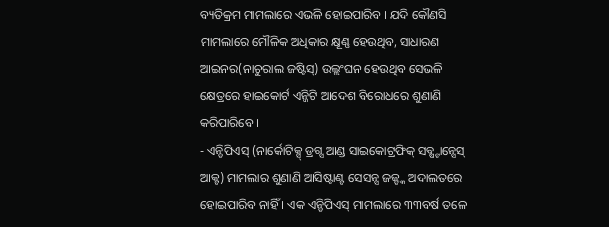ବ୍ୟତିକ୍ରମ ମାମଲାରେ ଏଭଳି ହୋଇପାରିବ । ଯଦି କୌଣସି ମାମଲାରେ ମୌଳିକ ଅଧିକାର କ୍ଷୂଣ୍ଣ ହେଉଥିବ, ସାଧାରଣ ଆଇନର(ନାଚୁରାଲ ଜଷ୍ଟିସ୍) ଉଲ୍ଲଂଘନ ହେଉଥିବ ସେଭଳି କ୍ଷେତ୍ରରେ ହାଇକୋର୍ଟ ଏନ୍ଜିଟି ଆଦେଶ ବିରୋଧରେ ଶୁଣାଣି କରିପାରିବେ ।
- ଏନ୍ଡିପିଏସ୍ (ନାର୍କୋଟିକ୍ସ୍ ଡ୍ରଗ୍ସ ଆଣ୍ଡ ସାଇକୋଟ୍ରଫିକ୍ ସବ୍ଷ୍ଟାନ୍ସେସ୍ ଆକ୍ଟ) ମାମଲାର ଶୁଣାଣି ଆସିଷ୍ଟାଣ୍ଟ ସେସନ୍ସ ଜଜ୍ଙ୍କ ଅଦାଲତରେ ହୋଇପାରିବ ନାହିଁ । ଏକ ଏନ୍ଡିପିଏସ୍ ମାମଲାରେ ୩୩ବର୍ଷ ତଳେ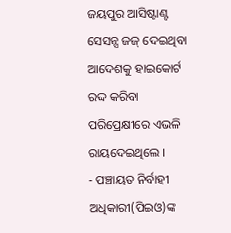ଜୟପୁର ଆସିଷ୍ଟାଣ୍ଟ ସେସନ୍ସ ଜଜ୍ ଦେଇଥିବା ଆଦେଶକୁ ହାଇକୋର୍ଟ ରଦ୍ଦ କରିବା ପରିପ୍ରେକ୍ଷୀରେ ଏଭଳି ରାୟଦେଇଥିଲେ ।
- ପଞ୍ଚାୟତ ନିର୍ବାହୀ ଅଧିକାରୀ(ପିଇଓ)ଙ୍କ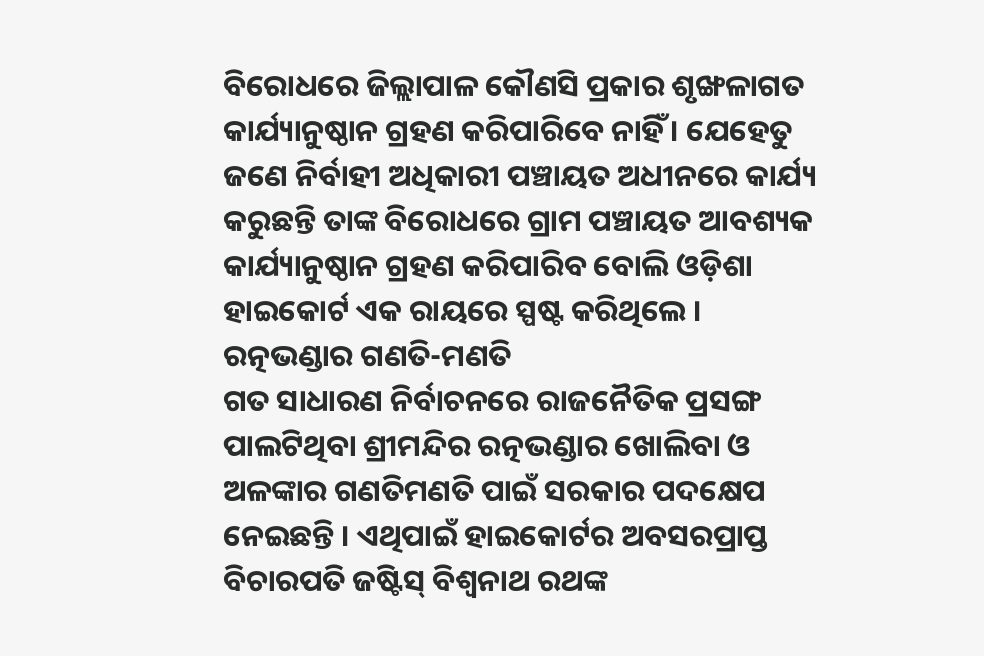ବିରୋଧରେ ଜିଲ୍ଲାପାଳ କୌଣସି ପ୍ରକାର ଶୃଙ୍ଖଳାଗତ କାର୍ଯ୍ୟାନୁଷ୍ଠାନ ଗ୍ରହଣ କରିପାରିବେ ନାହିଁ । ଯେହେତୁ ଜଣେ ନିର୍ବାହୀ ଅଧିକାରୀ ପଞ୍ଚାୟତ ଅଧୀନରେ କାର୍ଯ୍ୟ କରୁଛନ୍ତି ତାଙ୍କ ବିରୋଧରେ ଗ୍ରାମ ପଞ୍ଚାୟତ ଆବଶ୍ୟକ କାର୍ଯ୍ୟାନୁଷ୍ଠାନ ଗ୍ରହଣ କରିପାରିବ ବୋଲି ଓଡ଼ିଶା ହାଇକୋର୍ଟ ଏକ ରାୟରେ ସ୍ପଷ୍ଟ କରିଥିଲେ ।
ରତ୍ନଭଣ୍ଡାର ଗଣତି-ମଣତି
ଗତ ସାଧାରଣ ନିର୍ବାଚନରେ ରାଜନୈତିକ ପ୍ରସଙ୍ଗ ପାଲଟିଥିବା ଶ୍ରୀମନ୍ଦିର ରତ୍ନଭଣ୍ଡାର ଖୋଲିବା ଓ ଅଳଙ୍କାର ଗଣତିମଣତି ପାଇଁ ସରକାର ପଦକ୍ଷେପ ନେଇଛନ୍ତି । ଏଥିପାଇଁ ହାଇକୋର୍ଟର ଅବସରପ୍ରାପ୍ତ ବିଚାରପତି ଜଷ୍ଟିସ୍ ବିଶ୍ୱନାଥ ରଥଙ୍କ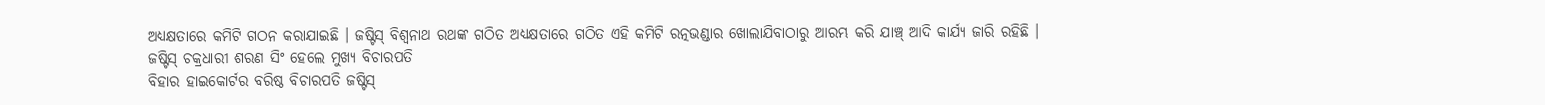ଅଧ୍ୟକ୍ଷତାରେ କମିଟି ଗଠନ କରାଯାଇଛି । ଜଷ୍ଟିସ୍ ବିଶ୍ୱନାଥ ରଥଙ୍କ ଗଠିତ ଅଧ୍ୟକ୍ଷତାରେ ଗଠିତ ଏହି କମିଟି ରତ୍ନଭଣ୍ଡାର ଖୋଲାଯିବାଠାରୁ ଆରମ୍ଭ କରି ଯାଞ୍ଚ୍ ଆଦି କାର୍ଯ୍ୟ ଜାରି ରହିଛି ।
ଜଷ୍ଟିସ୍ ଚକ୍ରଧାରୀ ଶରଣ ସିଂ ହେଲେ ମୁଖ୍ୟ ବିଚାରପତି
ବିହାର ହାଇକୋର୍ଟର ବରିଷ୍ଠ ବିଚାରପତି ଜଷ୍ଟିସ୍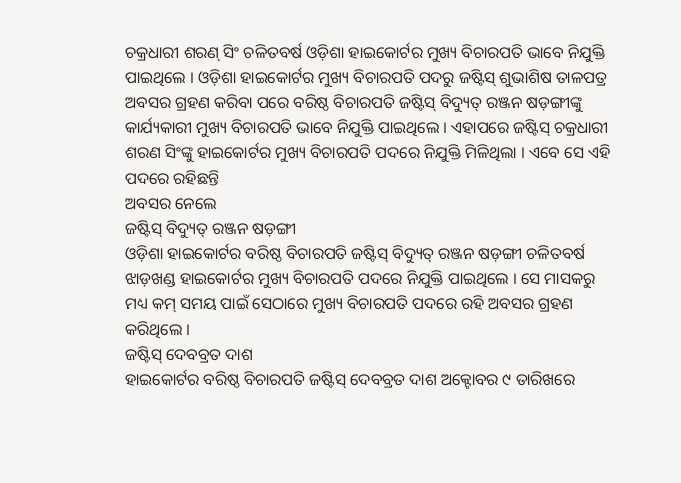ଚକ୍ରଧାରୀ ଶରଣ୍ ସିଂ ଚଳିତବର୍ଷ ଓଡ଼ିଶା ହାଇକୋର୍ଟର ମୁଖ୍ୟ ବିଚାରପତି ଭାବେ ନିଯୁକ୍ତି ପାଇଥିଲେ । ଓଡ଼ିଶା ହାଇକୋର୍ଟର ମୁଖ୍ୟ ବିଚାରପତି ପଦରୁ ଜଷ୍ଟିସ୍ ଶୁଭାଶିଷ ତାଳପତ୍ର ଅବସର ଗ୍ରହଣ କରିବା ପରେ ବରିଷ୍ଠ ବିଚାରପତି ଜଷ୍ଟିସ୍ ବିଦ୍ୟୁତ୍ ରଞ୍ଜନ ଷଡ଼ଙ୍ଗୀଙ୍କୁ କାର୍ଯ୍ୟକାରୀ ମୁଖ୍ୟ ବିଚାରପତି ଭାବେ ନିଯୁକ୍ତି ପାଇଥିଲେ । ଏହାପରେ ଜଷ୍ଟିସ୍ ଚକ୍ରଧାରୀ ଶରଣ ସିଂଙ୍କୁ ହାଇକୋର୍ଟର ମୁଖ୍ୟ ବିଚାରପତି ପଦରେ ନିଯୁକ୍ତି ମିଳିଥିଲା । ଏବେ ସେ ଏହି ପଦରେ ରହିଛନ୍ତି
ଅବସର ନେଲେ
ଜଷ୍ଟିସ୍ ବିଦ୍ୟୁତ୍ ରଞ୍ଜନ ଷଡ଼ଙ୍ଗୀ
ଓଡ଼ିଶା ହାଇକୋର୍ଟର ବରିଷ୍ଠ ବିଚାରପତି ଜଷ୍ଟିସ୍ ବିଦ୍ୟୁତ୍ ରଞ୍ଜନ ଷଡ଼ଙ୍ଗୀ ଚଳିତବର୍ଷ ଝାଡ଼ଖଣ୍ଡ ହାଇକୋର୍ଟର ମୁଖ୍ୟ ବିଚାରପତି ପଦରେ ନିଯୁକ୍ତି ପାଇଥିଲେ । ସେ ମାସକରୁ ମଧ୍ୟ କମ୍ ସମୟ ପାଇଁ ସେଠାରେ ମୁଖ୍ୟ ବିଚାରପତି ପଦରେ ରହି ଅବସର ଗ୍ରହଣ କରିଥିଲେ ।
ଜଷ୍ଟିସ୍ ଦେବବ୍ରତ ଦାଶ
ହାଇକୋର୍ଟର ବରିଷ୍ଠ ବିଚାରପତି ଜଷ୍ଟିସ୍ ଦେବବ୍ରତ ଦାଶ ଅକ୍ଟୋବର ୯ ତାରିଖରେ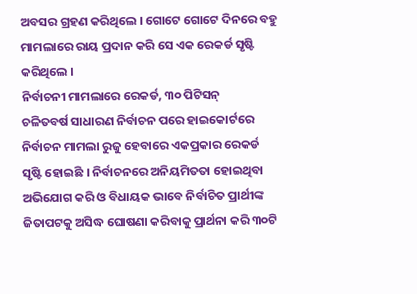ଅବସର ଗ୍ରହଣ କରିଥିଲେ । ଗୋଟେ ଗୋଟେ ଦିନରେ ବହୁ ମାମଲାରେ ରାୟ ପ୍ରଦାନ କରି ସେ ଏକ ରେକର୍ଡ ସୃଷ୍ଟି କରିଥିଲେ ।
ନିର୍ବାଚନୀ ମାମଲାରେ ରେକର୍ଡ, ୩୦ ପିଟିସନ୍
ଚଳିତବର୍ଷ ସାଧାରଣ ନିର୍ବାଚନ ପରେ ହାଇକୋର୍ଟରେ ନିର୍ବାଚନ ମାମଲା ରୁଜୁ ହେବାରେ ଏକପ୍ରକାର ରେକର୍ଡ ସୃଷ୍ଟି ହୋଇଛି । ନିର୍ବାଚନରେ ଅନିୟମିତତା ହୋଇଥିବା ଅଭିଯୋଗ କରି ଓ ବିଧାୟକ ଭାବେ ନିର୍ବାଚିତ ପ୍ରାର୍ଥୀଙ୍କ ଜିତାପଟକୁ ଅସିଦ୍ଧ ଘୋଷଣା କରିବାକୁ ପ୍ରାର୍ଥନା କରି ୩୦ଟି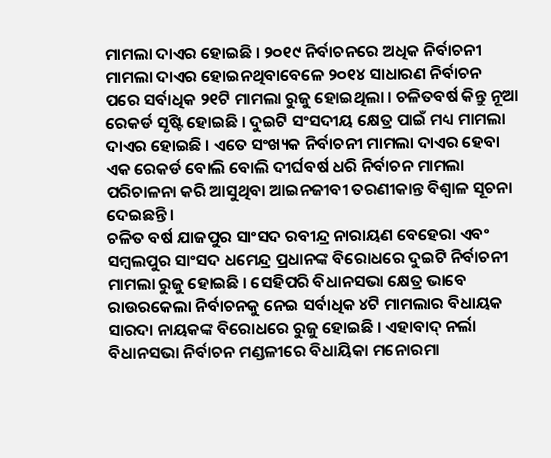ମାମଲା ଦାଏର ହୋଇଛି । ୨୦୧୯ ନିର୍ବାଚନରେ ଅଧିକ ନିର୍ବାଚନୀ ମାମଲା ଦାଏର ହୋଇନଥିବାବେଳେ ୨୦୧୪ ସାଧାରଣ ନିର୍ବାଚନ ପରେ ସର୍ବାଧିକ ୨୧ଟି ମାମଲା ରୁଜୁ ହୋଇଥିଲା । ଚଳିତବର୍ଷ କିନ୍ତୁ ନୂଆ ରେକର୍ଡ ସୃଷ୍ଟି ହୋଇଛି । ଦୁଇଟି ସଂସଦୀୟ କ୍ଷେତ୍ର ପାଇଁ ମଧ୍ୟ ମାମଲା ଦାଏର ହୋଇଛି । ଏତେ ସଂଖ୍ୟକ ନିର୍ବାଚନୀ ମାମଲା ଦାଏର ହେବା ଏକ ରେକର୍ଡ ବୋଲି ବୋଲି ଦୀର୍ଘବର୍ଷ ଧରି ନିର୍ବାଚନ ମାମଲା ପରିଚାଳନା କରି ଆସୁଥିବା ଆଇନଜୀବୀ ତରଣୀକାନ୍ତ ବିଶ୍ୱାଳ ସୂଚନା ଦେଇଛନ୍ତି ।
ଚଳିତ ବର୍ଷ ଯାଜପୁର ସାଂସଦ ରବୀନ୍ଦ୍ର ନାରାୟଣ ବେହେରା ଏବଂ ସମ୍ବଲପୁର ସାଂସଦ ଧମେନ୍ଦ୍ର ପ୍ରଧାନଙ୍କ ବିରୋଧରେ ଦୁଇଟି ନିର୍ବାଚନୀ ମାମଲା ରୁଜୁ ହୋଇଛି । ସେହିପରି ବିଧାନସଭା କ୍ଷେତ୍ର ଭାବେ ରାଉରକେଲା ନିର୍ବାଚନକୁ ନେଇ ସର୍ବାଧିକ ୪ଟି ମାମଲାର ବିଧାୟକ ସାରଦା ନାୟକଙ୍କ ବିରୋଧରେ ରୁଜୁ ହୋଇଛି । ଏହାବାଦ୍ ନର୍ଲା ବିଧାନସଭା ନିର୍ବାଚନ ମଣ୍ଡଳୀରେ ବିଧାୟିକା ମନୋରମା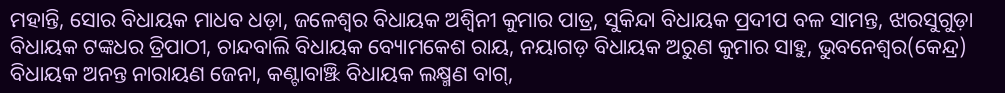ମହାନ୍ତି, ସୋର ବିଧାୟକ ମାଧବ ଧଡ଼ା, ଜଳେଶ୍ୱର ବିଧାୟକ ଅଶ୍ୱିନୀ କୁମାର ପାତ୍ର, ସୁକିନ୍ଦା ବିଧାୟକ ପ୍ରଦୀପ ବଳ ସାମନ୍ତ, ଝାରସୁଗୁଡ଼ା ବିଧାୟକ ଟଙ୍କଧର ତ୍ରିପାଠୀ, ଚାନ୍ଦବାଲି ବିଧାୟକ ବ୍ୟୋମକେଶ ରାୟ, ନୟାଗଡ଼ ବିଧାୟକ ଅରୁଣ କୁମାର ସାହୁ, ଭୁବନେଶ୍ୱର(କେନ୍ଦ୍ର) ବିଧାୟକ ଅନନ୍ତ ନାରାୟଣ ଜେନା, କଣ୍ଟାବାଞ୍ଝି ବିଧାୟକ ଲକ୍ଷ୍ମଣ ବାଗ୍,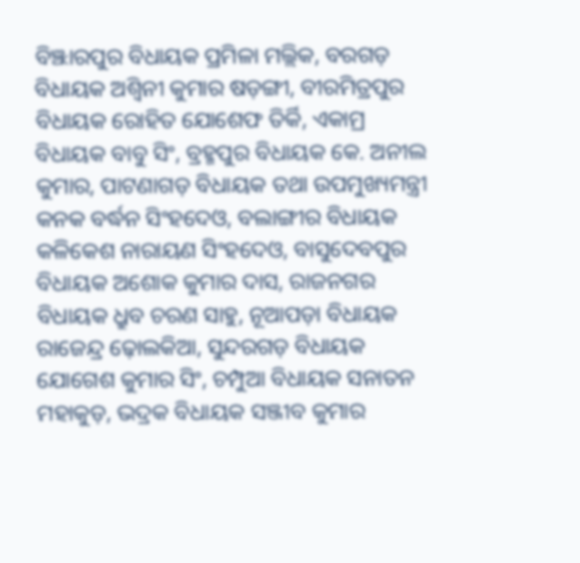ବିଞ୍ଝାରପୁର ବିଧାୟକ ପ୍ରମିଳା ମଲ୍ଲିକ, ବରଗଡ଼ ବିଧାୟକ ଅଶ୍ୱିନୀ କୁମାର ଷଡ଼ଙ୍ଗୀ, ବୀରମିତ୍ରପୁର ବିଧାୟକ ରୋହିତ ଯୋଶେଫ ତିର୍କି, ଏକାମ୍ର ବିଧାୟକ ବାବୁ ସିଂ, ବ୍ରହ୍ମପୁର ବିଧାୟକ କେ. ଅନୀଲ କୁମାର, ପାଟଣାଗଡ଼ ବିଧାୟକ ତଥା ଉପମୁଖ୍ୟମନ୍ତ୍ରୀ କନକ ବର୍ଦ୍ଧନ ସିଂହଦେଓ, ବଲାଙ୍ଗୀର ବିଧାୟକ କଳିକେଶ ନାରାୟଣ ସିଂହଦେଓ, ବାସୁଦେବପୁର ବିଧାୟକ ଅଶୋକ କୁମାର ଦାସ, ରାଜନଗର ବିଧାୟକ ଧ୍ରୁବ ଚରଣ ସାହୁ, ନୂଆପଡ଼ା ବିଧାୟକ ରାଜେନ୍ଦ୍ର ଢ଼ୋଲକିଆ, ସୁନ୍ଦରଗଡ଼ ବିଧାୟକ ଯୋଗେଶ କୁମାର ସିଂ, ଚମ୍ପୁଆ ବିଧାୟକ ସନାତନ ମହାକୁଡ଼, ଭଦ୍ରକ ବିଧାୟକ ସଞ୍ଜୀବ କୁମାର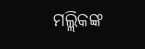ମଲ୍ଲିକଙ୍କ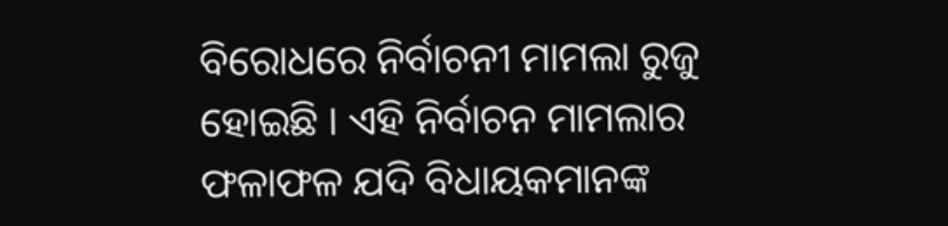ବିରୋଧରେ ନିର୍ବାଚନୀ ମାମଲା ରୁଜୁ ହୋଇଛି । ଏହି ନିର୍ବାଚନ ମାମଲାର ଫଳାଫଳ ଯଦି ବିଧାୟକମାନଙ୍କ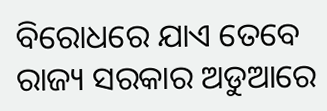ବିରୋଧରେ ଯାଏ ତେବେ ରାଜ୍ୟ ସରକାର ଅଡୁଆରେ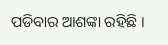ପଡିବାର ଆଶଙ୍କା ରହିଛି ।